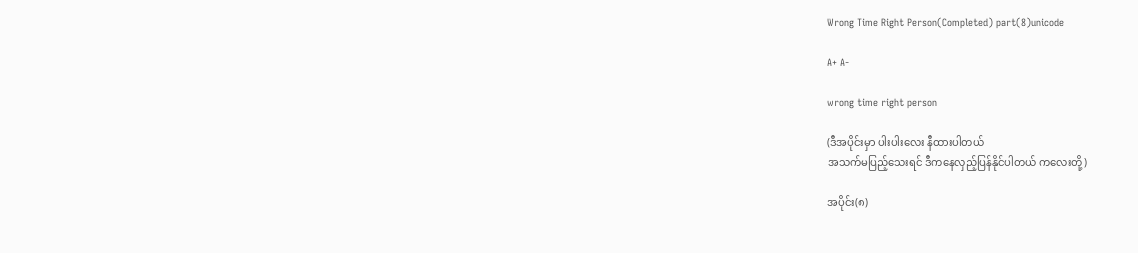Wrong Time Right Person(Completed) part(8)unicode

A+ A-

wrong time right person

(ဒီအပိုင်းမှာ ပါးပါးလေး နီထားပါတယ်
အသက်မပြည့်သေးရင် ဒီကနေလှည့်ပြန်နိုင်ပါတယ် ကလေးတို့)

အပိုင်း(၈)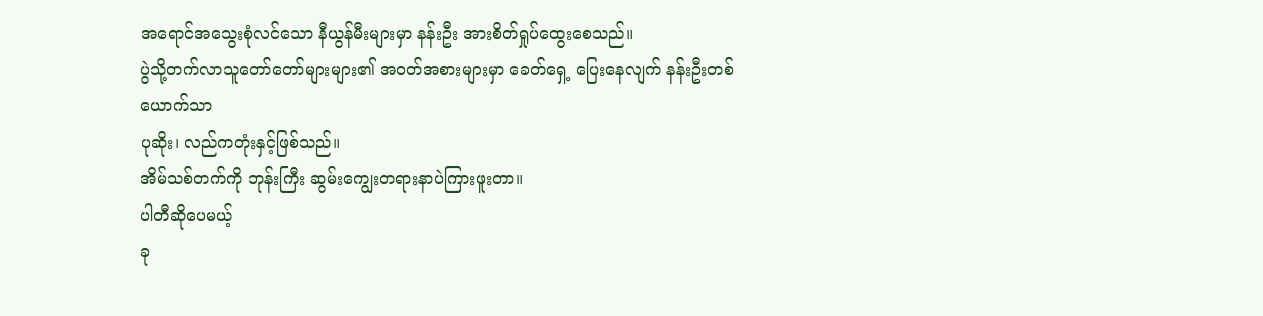အရောင်အသွေးစုံလင်သော နီယွန်မီးများမှာ နန်းဦး အားစိတ်ရှုပ်ထွေးစေသည်။
ပွဲသို့တက်လာသူတော်တော်များများ၏ အဝတ်အစားများမှာ ခေတ်ရှေ့ ပြေးနေလျက် နန်းဦးတစ်ယောက်သာ
ပုဆိုး၊ လည်ကတုံးနှင့်ဖြစ်သည်။
အိမ်သစ်တက်ကို ဘုန်းကြီး ဆွမ်းကျွေးတရားနာပဲကြားဖူးတာ။
ပါတီဆိုပေမယ့်
ခု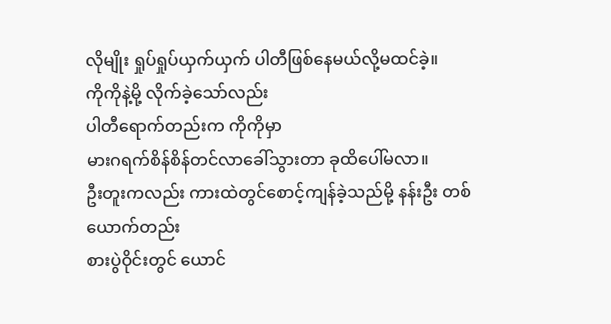လိုမျိုး ရှုပ်ရှုပ်ယှက်ယှက် ပါတီဖြစ်နေမယ်လို့မထင်ခဲ့။
ကိုကိုနဲ့မို့ လိုက်ခဲ့သော်လည်း
ပါတီရောက်တည်းက ကိုကိုမှာ
မားဂရက်စိန်စိန်တင်လာခေါ်သွားတာ ခုထိပေါ်မလာ။
ဦးတူးကလည်း ကားထဲတွင်စောင့်ကျန်ခဲ့သည်မို့ နန်းဦး တစ်ယောက်တည်း
စားပွဲဝိုင်းတွင် ယောင်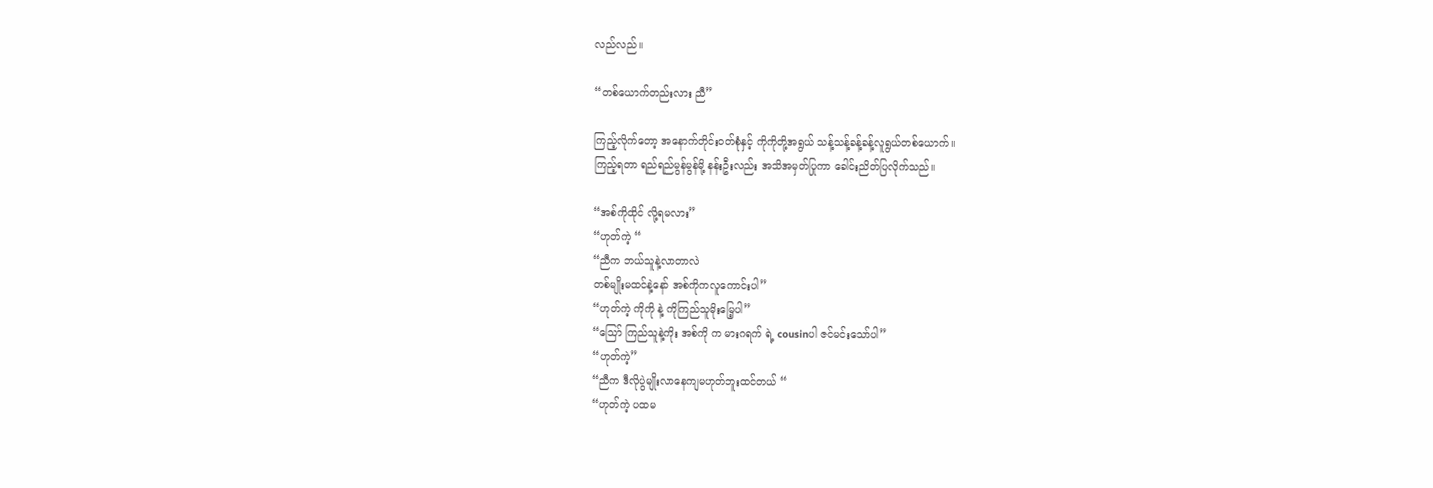လည်လည်။

“တစ်ယောက်တည်းလား ညီ”

ကြည့်လိုက်တော့ အနောက်တိုင်းဝတ်စုံနှင့် ကိုကိုတို့အရွယ် သန့်သန့်ခန့်ခန့်လူရွယ်တစ်ယောက်။
ကြည့်ရတာ ရည်ရည်မွန်မွန်မို့ နန်းဦးလည်း အသိအမှတ်ပြုကာ ခေါင်းညိတ်ပြလိုက်သည်။

“အစ်ကိုထိုင် လို့ရမလား”
“ဟုတ်ကဲ့ “
“ညီက ဘယ်သူနဲ့လာတာလဲ
တစ်မျိုးမထင်နဲ့နော် အစ်ကိုကလူကောင်းပါ”
“ဟုတ်ကဲ့ ကိုကို နဲ့ ကိုကြည်သူမိုးမြေ့ပါ”
“သြော် ကြည်သူနဲ့ကိုး အစ်ကို က မားဂရက် ရဲ့ cousinပါ ဇင်မင်းသော်ပါ”
“ဟုတ်ကဲ့”
“ညီက ဒီလိုပွဲမျိုးလာနေကျမဟုတ်ဘူးထင်တယ် “
“ဟုတ်ကဲ့ ပထမ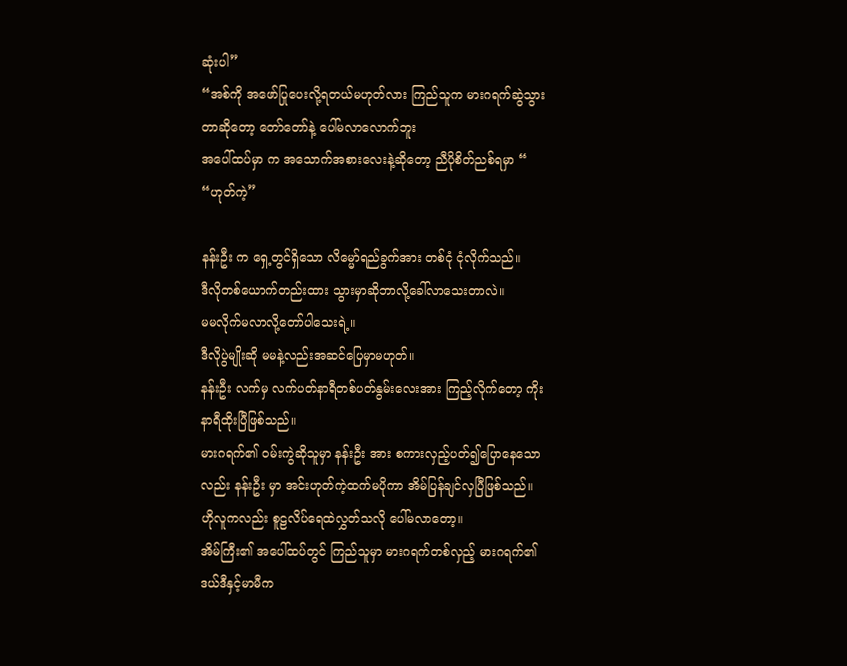ဆုံးပါ”
“အစ်ကို အဖော်ပြုပေးလို့ရတယ်မဟုတ်လား ကြည်သူက မားဂရက်ဆွဲသွားတာဆိုတော့ တော်တော်နဲ့ ပေါ်မလာလောက်ဘူး
အပေါ်ထပ်မှာ က အသောက်အစားလေးနဲ့ဆိုတော့ ညီပိုစိတ်ညစ်ရမှာ “
“ဟုတ်ကဲ့”

နန်းဦး က ရှေ့တွင်ရှိသော လိမ္မော်ရည်ခွက်အား တစ်ငုံ ငုံလိုက်သည်။
ဒီလိုတစ်ယောက်တည်းထား သွားမှာဆိုဘာလို့ခေါ်လာသေးတာလဲ။
မမလိုက်မလာလို့တော်ပါသေးရဲ့။
ဒီလိုပွဲမျိုးဆို မမနဲ့လည်းအဆင်ပြေမှာမဟုတ်။
နန်းဦး လက်မှ လက်ပတ်နာရီတစ်ပတ်နွမ်းလေးအား ကြည့်လိုက်တော့ ကိုးနာရီထိုးပြီဖြစ်သည်။
မားဂရက်၏ ဝမ်းကွဲဆိုသူမှာ နန်းဦး အား စကားလှည့်ပတ်၍ပြောနေသောလည်း နန်းဦး မှာ အင်းဟုတ်ကဲ့ထက်မပိုကာ အိမ်ပြန်ချင်လှပြီဖြစ်သည်။
ဟိုလူကလည်း စူဠလိပ်ရေထဲလွှတ်သလို ပေါ်မလာတော့။
အိမ်ကြီး၏ အပေါ်ထပ်တွင် ကြည်သူမှာ မားဂရက်တစ်လှည့် မားဂရက်၏ ဒယ်ဒီနှင့်မာမီက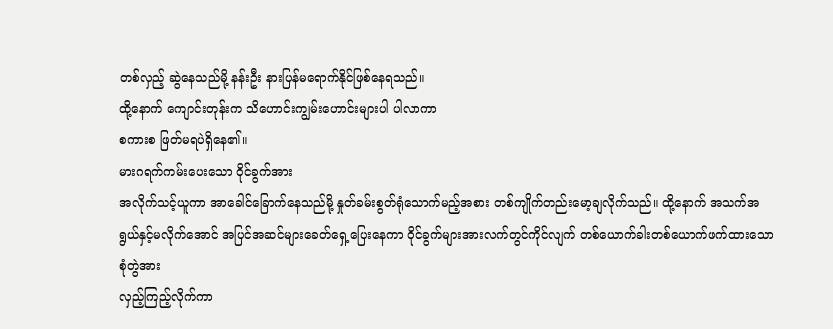တစ်လှည့် ဆွဲနေသည်မို့ နန်းဦး နားပြန်မရောက်နိုင်ဖြစ်နေရသည်။
ထို့နောက် ကျောင်းတုန်းက သိဟောင်းကျွမ်းဟောင်းများပါ ပါလာကာ
စကားစ ဖြတ်မရပဲရှိနေ၏။
မားဂရက်ကမ်းပေးသော ဝိုင်ခွက်အား
အလိုက်သင့်ယူကာ အာခေါင်ခြောက်နေသည်မို့ နှုတ်ခမ်းစွတ်ရုံသောက်မည့်အစား တစ်ကျိုက်တည်းမော့ချလိုက်သည်။ ထို့နောက် အသက်အရွယ်နှင့်မလိုက်အောင် အပြင်အဆင်များခေတ်ရှေ့ပြေးနေကာ ဝိုင်ခွက်များအားလက်တွင်ကိုင်လျက် တစ်ယောက်ခါးတစ်ယောက်ဖက်ထားသော စုံတွဲအား
လှည့်ကြည့်လိုက်ကာ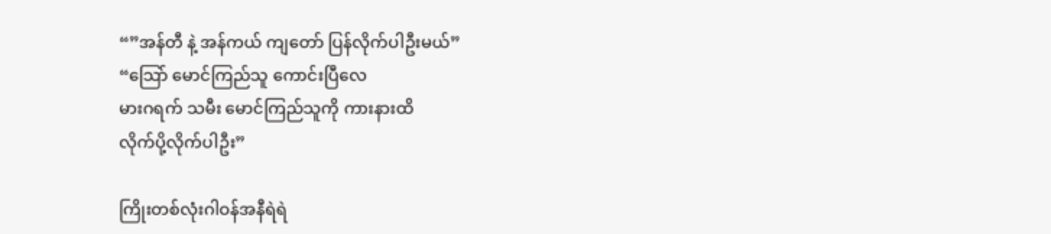“”အန်တီ နဲ့ အန်ကယ် ကျတော် ပြန်လိုက်ပါဦးမယ်”
“သြော် မောင်ကြည်သူ ကောင်းပြီလေ
မားဂရက် သမီး မောင်ကြည်သူကို ကားနားထိ
လိုက်ပို့လိုက်ပါဦး”

ကြိုးတစ်လုံးဂါဝန်အနီရဲရဲ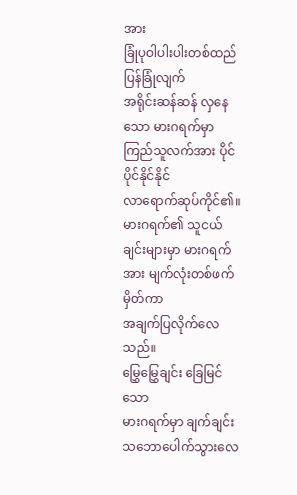အား
ခြုံပုဝါပါးပါးတစ်ထည် ပြန်ခြုံလျက်
အရိုင်းဆန်ဆန် လှနေသော မားဂရက်မှာ ကြည်သူလက်အား ပိုင်ပိုင်နိုင်နိုင်
လာရောက်ဆုပ်ကိုင်၏။
မားဂရက်၏ သူငယ်ချင်းများမှာ မားဂရက်အား မျက်လုံးတစ်ဖက်မှိတ်ကာ
အချက်ပြလိုက်လေသည်။
မြွှေမြွှေချင်း ခြေမြင်သော
မားဂရက်မှာ ချက်ချင်းသဘောပေါက်သွားလေ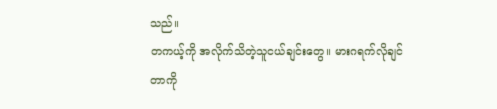သည်။
တကယ့်ကို အလိုက်သိတဲ့သူငယ်ချင်းတွေ။ မားဂရက်လိုချင်တာကို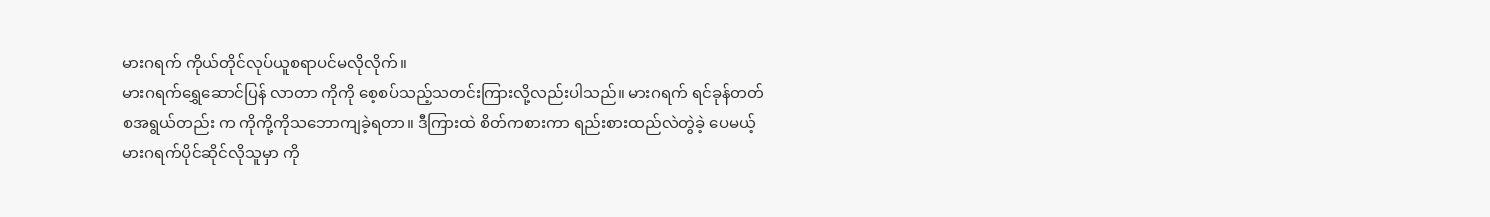မားဂရက် ကိုယ်တိုင်လုပ်ယူစရာပင်မလိုလိုက်။
မားဂရက်ရွှေဆောင်ပြန် လာတာ ကိုကို စေ့စပ်သည့်သတင်းကြားလို့လည်းပါသည်။ မားဂရက် ရင်ခုန်တတ်စအရွယ်တည်း က ကိုကို့ကိုသဘောကျခဲ့ရတာ။ ဒီကြားထဲ စိတ်ကစားကာ ရည်းစားထည်လဲတွဲခဲ့ ပေမယ့် မားဂရက်ပိုင်ဆိုင်လိုသူမှာ ကို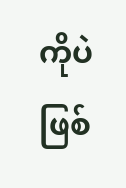ကိုပဲဖြစ်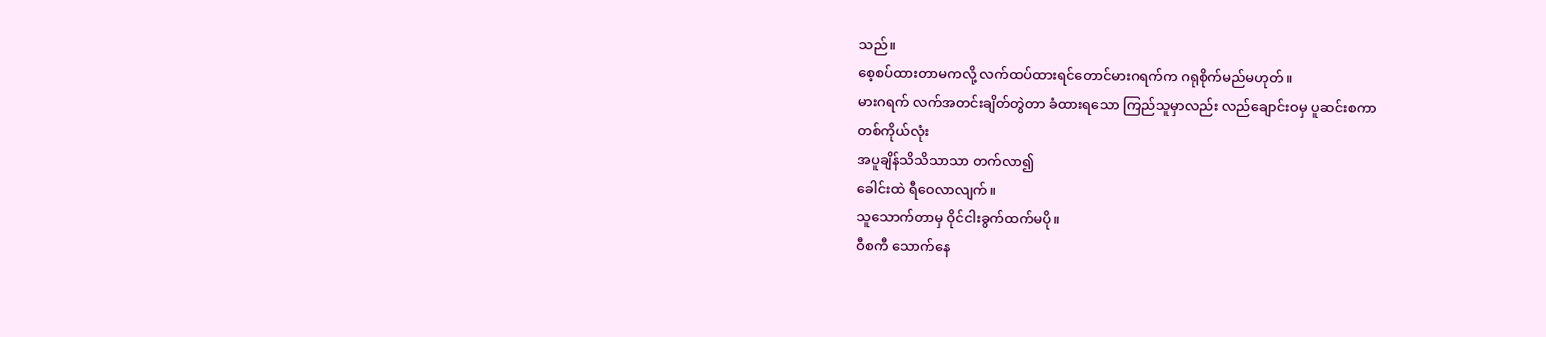သည်။
စေ့စပ်ထားတာမကလို့ လက်ထပ်ထားရင်တောင်မားဂရက်က ဂရုစိုက်မည်မဟုတ်။
မားဂရက် လက်အတင်းချိတ်တွဲတာ ခံထားရသော ကြည်သူမှာလည်း လည်ချောင်းဝမှ ပူဆင်းစကာ
တစ်ကိုယ်လုံး
အပူချိန်သိသိသာသာ တက်လာ၍
ခေါင်းထဲ ရီဝေလာလျက်။
သူသောက်တာမှ ဝိုင်ငါးခွက်ထက်မပို။
ဝီစကီ သောက်နေ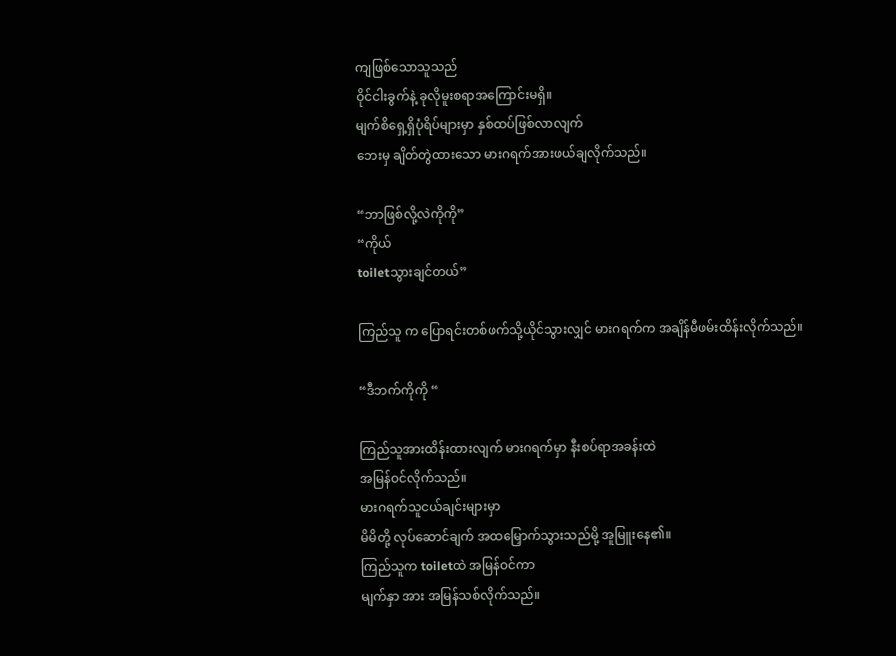ကျဖြစ်သောသူသည်
ဝိုင်ငါးခွက်နဲ့ ခုလိုမူးစရာအကြောင်းမရှိ။
မျက်စိရှေ့ရှိပုံရိပ်များမှာ နှစ်ထပ်ဖြစ်လာလျက်
ဘေးမှ ချိတ်တွဲထားသော မားဂရက်အားဖယ်ချလိုက်သည်။

“ဘာဖြစ်လို့လဲကိုကို”
“ကိုယ်
toiletသွားချင်တယ်”

ကြည်သူ က ပြောရင်းတစ်ဖက်သို့ယိုင်သွားလျှင် မားဂရက်က အချိန်မီဖမ်းထိန်းလိုက်သည်။

“ဒီဘက်ကိုကို “

ကြည်သူအားထိန်းထားလျက် မားဂရက်မှာ နီးစပ်ရာအခန်းထဲ
အမြန်ဝင်လိုက်သည်။
မားဂရက်သူငယ်ချင်းများမှာ
မိမိတို့ လုပ်ဆောင်ချက် အထမြှောက်သွားသည်မို့ အူမြူးနေ၏။
ကြည်သူက toiletထဲ အမြန်ဝင်ကာ
မျက်နှာ အား အမြန်သစ်လိုက်သည်။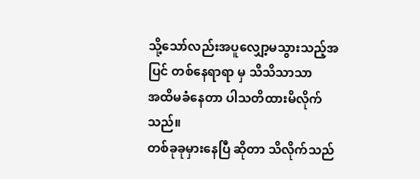သို့သော်လည်းအပူလျှော့မသွားသည့်အပြင် တစ်နေရာရာ မှ သိသိသာသာ
အထိမခံနေတာ ပါသတိထားမိလိုက်သည်။
တစ်ခုခုမှားနေပြီ ဆိုတာ သိလိုက်သည်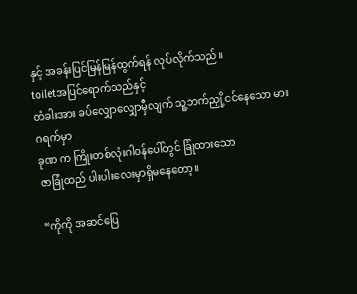နှင့် အခန်းပြင်မြန်မြန်ထွက်ရန် လုပ်လိုက်သည်။
toiletအပြင်ရောက်သည်နှင့်
တံခါးအား ခပ်လျှောလျှောမှီလျက် သူ့ဘက်ညှို့ငင်နေသော မားဂရက်မှာ
ခုဏ က ကြိုးတစ်လုံးဂါဝန်ပေါ်တွင် ခြုံထားသော
ဇာခြုံထည် ပါးပါးလေးမှာရှိမနေတော့။

“ကိုကို အဆင်ပြေ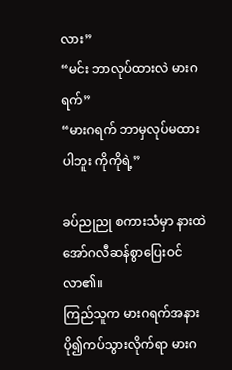လား”
“မင်း ဘာလုပ်ထားလဲ မားဂရက်”
“မားဂရက် ဘာမှလုပ်မထားပါဘူး ကိုကိုရဲ့”

ခပ်ညုညု စကားသံမှာ နားထဲ အော်ဂလီဆန်စွာပြေးဝင်လာ၏။
ကြည်သူက မားဂရက်အနားပို၍ကပ်သွားလိုက်ရာ မားဂ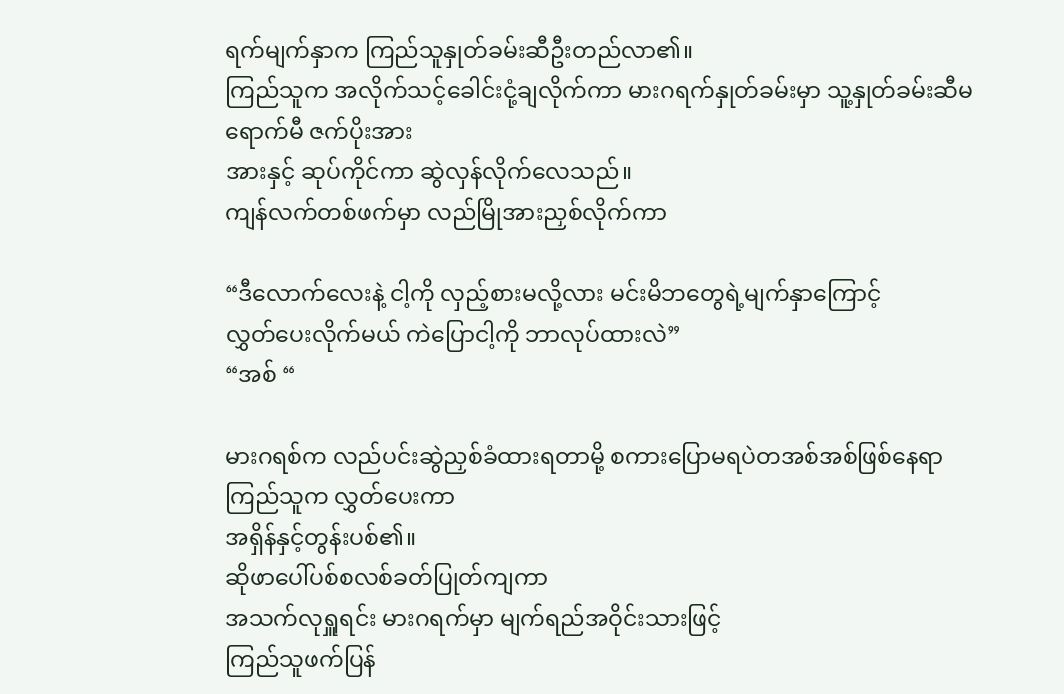ရက်မျက်နှာက ကြည်သူနှုတ်ခမ်းဆီဦးတည်လာ၏။
ကြည်သူက အလိုက်သင့်ခေါင်းငုံ့ချလိုက်ကာ မားဂရက်နှုတ်ခမ်းမှာ သူ့နှုတ်ခမ်းဆီမရောက်မီ ဇက်ပိုးအား
အားနှင့် ဆုပ်ကိုင်ကာ ဆွဲလှန်လိုက်လေသည်။
ကျန်လက်တစ်ဖက်မှာ လည်မြိုအားညှစ်လိုက်ကာ

“ဒီလောက်လေးနဲ့ ငါ့ကို လှည့်စားမလို့လား မင်းမိဘတွေရဲ့မျက်နှာကြောင့်
လွှတ်ပေးလိုက်မယ် ကဲပြောငါ့ကို ဘာလုပ်ထားလဲ”
“အစ် “

မားဂရစ်က လည်ပင်းဆွဲညှစ်ခံထားရတာမို့ စကားပြောမရပဲတအစ်အစ်ဖြစ်နေရာ ကြည်သူက လွှတ်ပေးကာ
အရှိန်နှင့်တွန်းပစ်၏။
ဆိုဖာပေါ်ပစ်စလစ်ခတ်ပြုတ်ကျကာ
အသက်လုရှူရင်း မားဂရက်မှာ မျက်ရည်အဝိုင်းသားဖြင့်
ကြည်သူဖက်ပြန်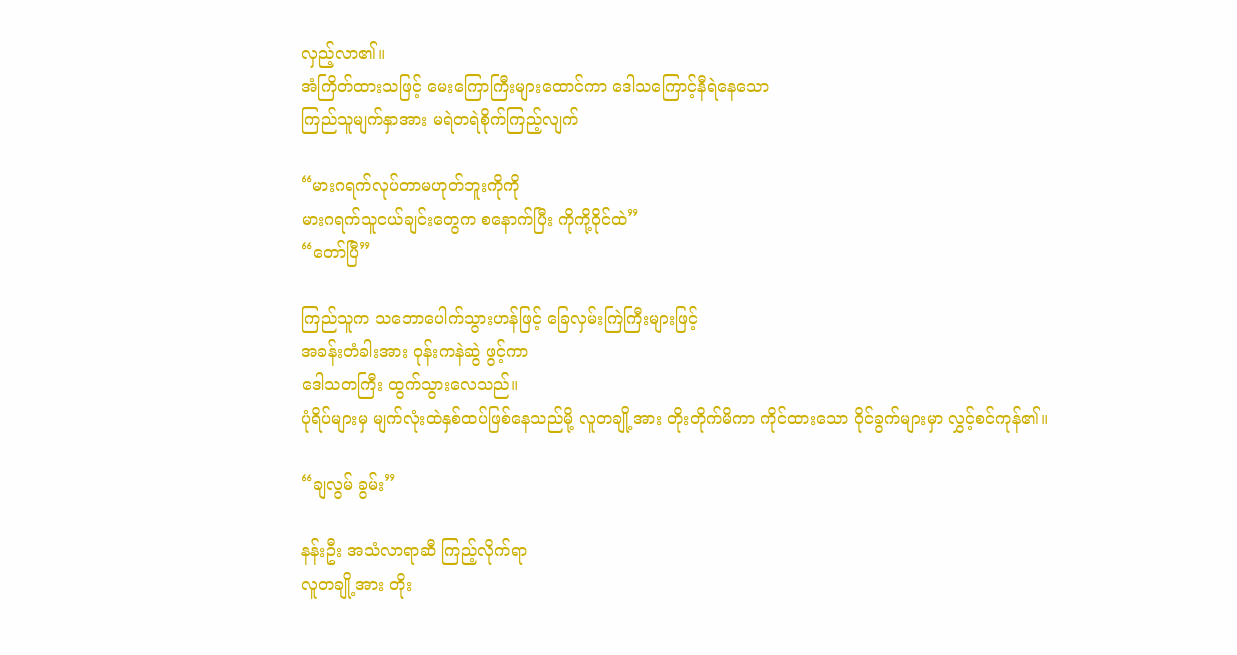လှည့်လာ၏။
အံကြိတ်ထားသဖြင့် မေးကြောကြီးများထောင်ကာ ဒေါသကြောင့်နီရဲနေသော
ကြည်သူမျက်နှာအား မရဲတရဲစိုက်ကြည့်လျက်

“မားဂရက်လုပ်တာမဟုတ်ဘူးကိုကို
မားဂရက်သူငယ်ချင်းတွေက စနောက်ပြီး ကိုကို့ဝိုင်ထဲ”
“တော်ပြီ”

ကြည်သူက သဘောပေါက်သွားဟန်ဖြင့် ခြေလှမ်းကြဲကြီးများဖြင့်
အခန်းတံခါးအား ဝုန်းကနဲဆွဲ ဖွင့်ကာ
ဒေါသတကြီး ထွက်သွားလေသည်။
ပုံရိပ်များမှ မျက်လုံးထဲနှစ်ထပ်ဖြစ်နေသည်မို့ လူတချို့အား တိုးတိုက်မိကာ ကိုင်ထားသော ဝိုင်ခွက်များမှာ လွှင့်စင်ကုန်၏။

“ချလွမ် ခွမ်း”

နန်းဦး အသံလာရာဆီ ကြည့်လိုက်ရာ
လူတချို့အား တိုး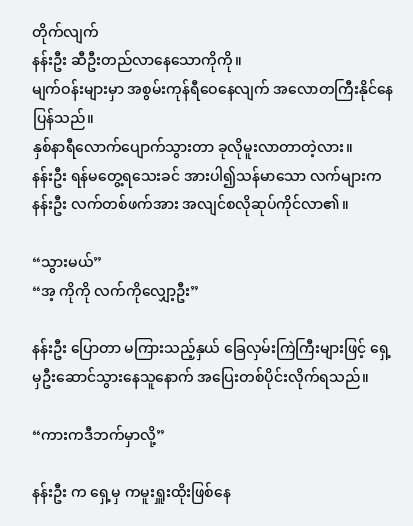တိုက်လျက်
နန်းဦး ဆီဦးတည်လာနေသောကိုကို။
မျက်ဝန်းများမှာ အစွမ်းကုန်ရီဝေနေလျက် အလောတကြီးနိုင်နေပြန်သည်။
နှစ်နာရီလောက်ပျောက်သွားတာ ခုလိုမူးလာတာတဲ့လား။
နန်းဦး ရန်မတွေ့ရသေးခင် အားပါ၍သန်မာသော လက်များက နန်းဦး လက်တစ်ဖက်အား အလျင်စလိုဆုပ်ကိုင်လာ၏။

“သွားမယ်”
“အ့ ကိုကို လက်ကိုလျှော့ဦး”

နန်းဦး ပြောတာ မကြားသည့်နှယ် ခြေလှမ်းကြဲကြီးများဖြင့် ရှေ့မှဦးဆောင်သွားနေသူနောက် အပြေးတစ်ပိုင်းလိုက်ရသည်။

“ကားကဒီဘက်မှာလို့”

နန်းဦး က ရှေ့မှ ကမူးရှူးထိုးဖြစ်နေ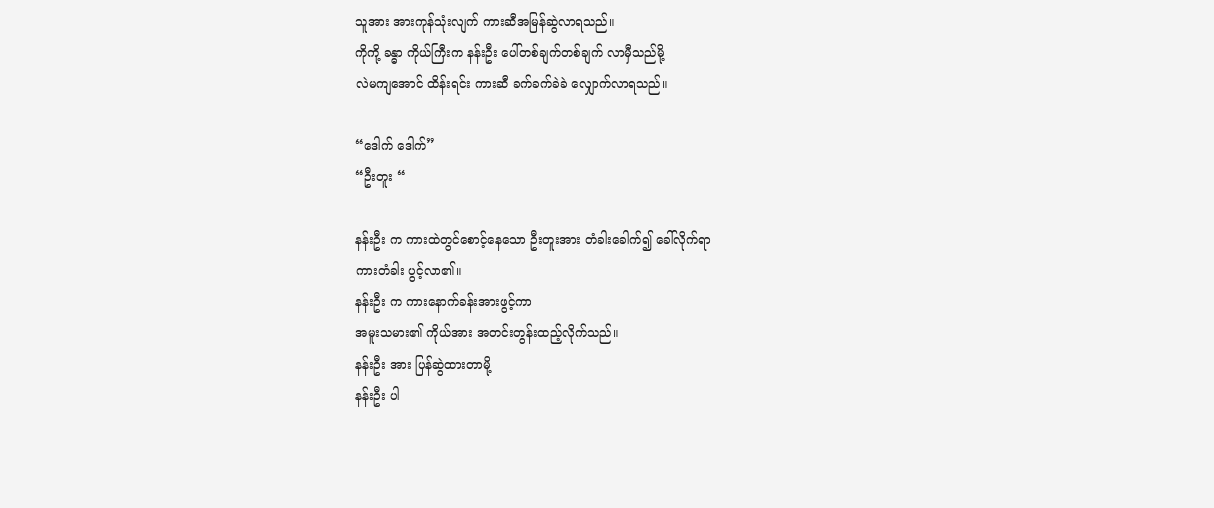သူအား အားကုန်သုံးလျက် ကားဆီအမြန်ဆွဲလာရသည်။
ကိုကို့ ခန္ဓာ ကိုယ်ကြီးက နန်းဦး ပေါ်တစ်ချက်တစ်ချက် လာမှီသည်မို့
လဲမကျအောင် ထိန်းရင်း ကားဆီ ခက်ခက်ခဲခဲ လျှောက်လာရသည်။

“ဒေါက် ဒေါက်”
“ဦးတူး “

နန်းဦး က ကားထဲတွင်စောင့်နေသော ဦးတူးအား တံခါးခေါက်၍ ခေါ်လိုက်ရာ
ကားတံခါး ပွင့်လာ၏။
နန်းဦး က ကားနောက်ခန်းအားဖွင့်ကာ
အမူးသမား၏ ကိုယ်အား အတင်းတွန်းထည့်လိုက်သည်။
နန်းဦး အား ပြန်ဆွဲထားတာမို့
နန်းဦး ပါ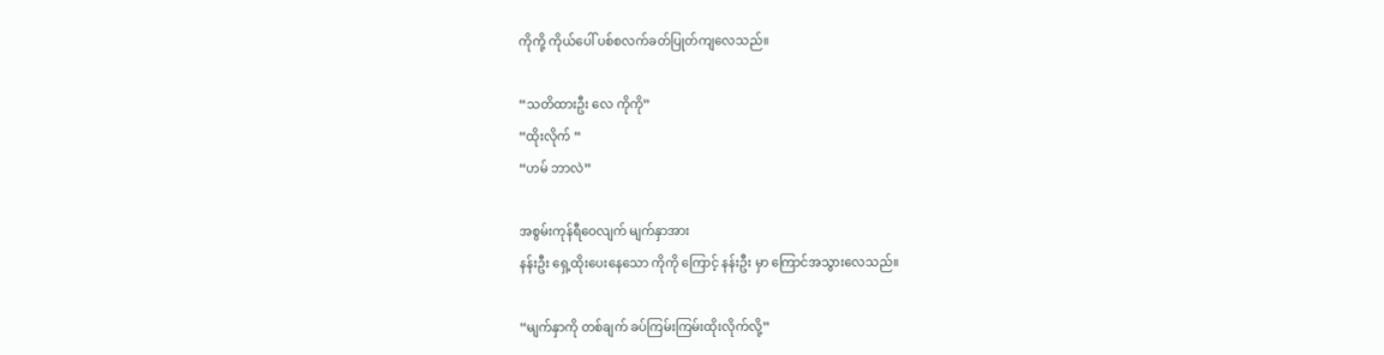ကိုကို့ ကိုယ်ပေါ် ပစ်စလက်ခတ်ပြုတ်ကျလေသည်။

“သတိထားဦး လေ ကိုကို”
“ထိုးလိုက် “
“ဟမ် ဘာလဲ”

အစွမ်းကုန်ရီဝေလျက် မျက်နှာအား
နန်းဦး ရှေ့ထိုးပေးနေသော ကိုကို ကြောင့် နန်းဦး မှာ ကြောင်အသွားလေသည်။

“မျက်နှာကို တစ်ချက် ခပ်ကြမ်းကြမ်းထိုးလိုက်လို့”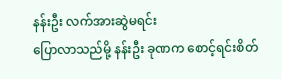နန်းဦး လက်အားဆွဲမရင်း
ပြောလာသည်မို့ နန်းဦး ခုဏက စောင့်ရင်းစိတ်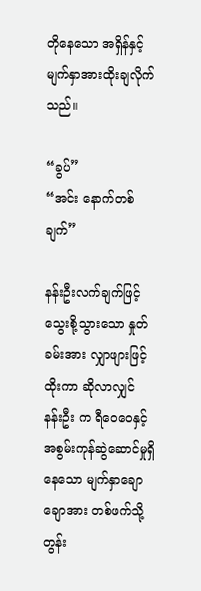တိုနေသော အရှိန်နှင့်
မျက်နှာအားထိုးချလိုက်သည်။

“ခွပ်”
“အင်း နောက်တစ်ချက်”

နန်းဦးလက်ချက်ဖြင့် သွေးစို့သွားသော နှုတ်ခမ်းအား လျှာဖျားဖြင့်ထိုးကာ ဆိုလာလျှင် နန်းဦး က ရီဝေဝေနှင့် အစွမ်းကုန်ဆွဲဆောင်မှုရှိနေသော မျက်နှာချောချောအား တစ်ဖက်သို့တွန်း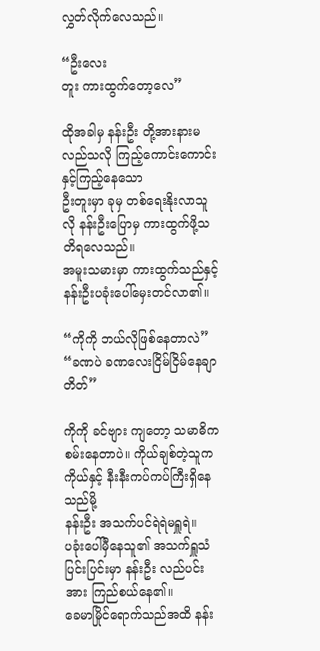လွှတ်လိုက်လေသည်။

“ဦးလေး
တူး ကားထွက်တော့လေ”

ထိုအခါမှ နန်းဦး တို့အားနားမလည်သလို ကြည့်ကောင်းကောင်းနှင့်ကြည့်နေသော
ဦးတူးမှာ ခုမှ တစ်ရေးနိုးလာသူလို နန်းဦးပြောမှ ကားထွက်ဖို့သတိရလေသည်။
အမူးသမားမှာ ကားထွက်သည်နှင့် နန်းဦးပခုံးပေါ်မှေးတင်လာ၏။

“ကိုကို ဘယ်လိုဖြစ်နေတာလဲ”
“ခဏပဲ ခဏလေးငြိမ်ငြိမ်နေချာတိတ်”

ကိုကို ခင်ဗျား ကျတော့ သမာဓိကစမ်းနေတာပဲ။ ကိုယ်ချစ်တဲ့သူက ကိုယ်နှင့် နီးနီးကပ်ကပ်ကြီးရှိနေသည်မို့
နန်းဦး အသက်ပင်ရဲရဲမရှူရဲ။
ပခုံးပေါ်မှီနေသူ၏ အသက်ရှူသံပြင်းပြင်းမှာ နန်းဦး လည်ပင်းအား ကြည်စယ်နေ၏။
ခေမာမြိုင်ရောက်သည်အထိ နန်း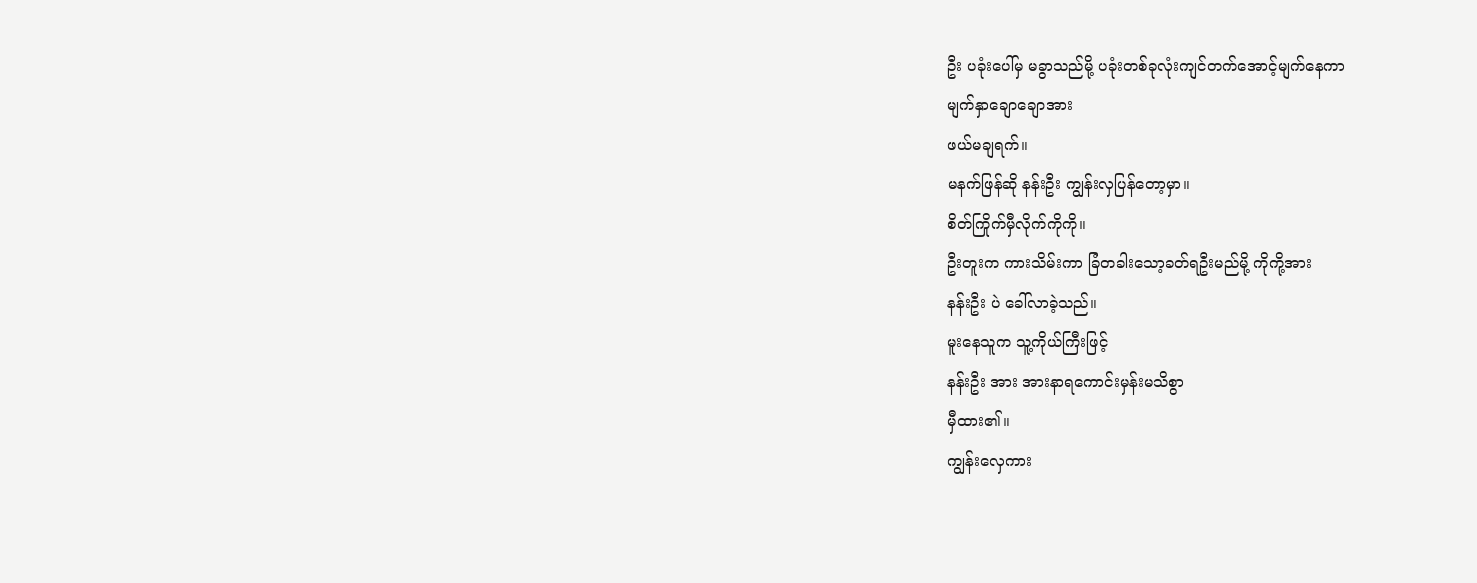ဦး ပခုံးပေါ်မှ မခွာသည်မို့ ပခုံးတစ်ခုလုံးကျင်တက်အောင့်မျက်နေကာ
မျက်နှာချောချောအား
ဖယ်မချရက်။
မနက်ဖြန်ဆို နန်းဦး ကျွန်းလှပြန်တော့မှာ။
စိတ်ကြိုက်မှီလိုက်ကိုကို။
ဦးတူးက ကားသိမ်းကာ ခြံတခါးသော့ခတ်ရဦးမည်မို့ ကိုကို့အား
နန်းဦး ပဲ ခေါ်လာခဲ့သည်။
မူးနေသူက သူ့ကိုယ်ကြီးဖြင့်
နန်းဦး အား အားနာရကောင်းမှန်းမသိစွာ
မှီထား၏။
ကျွန်းလှေကား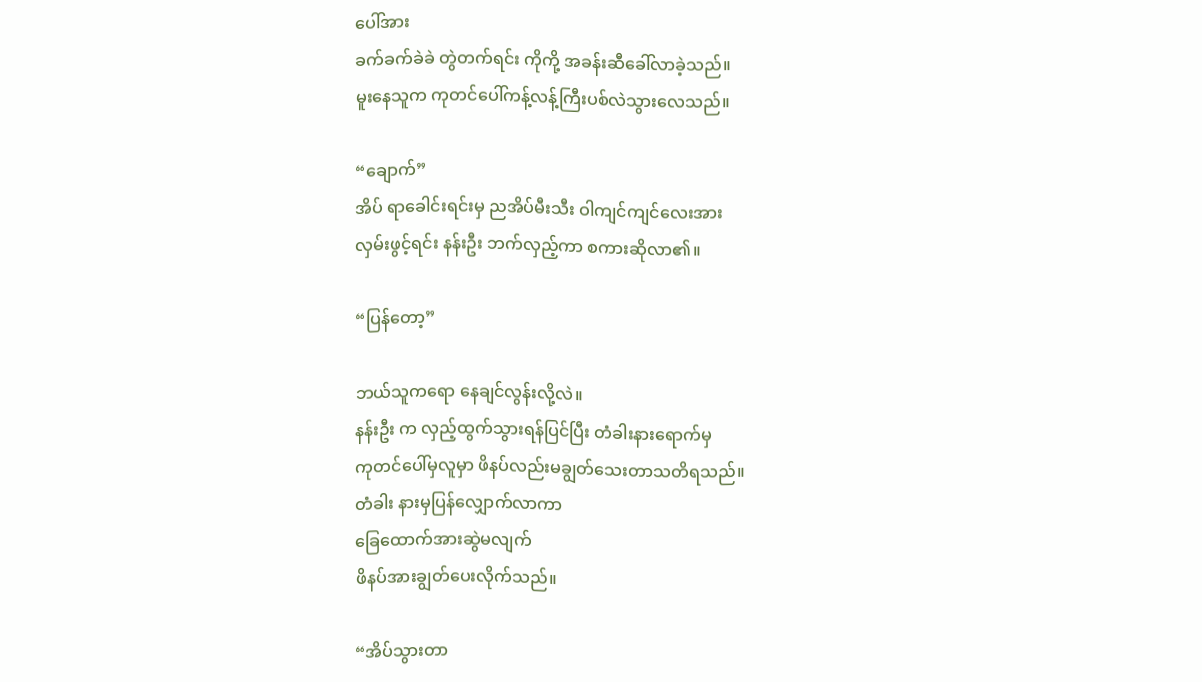ပေါ်အား
ခက်ခက်ခဲခဲ တွဲတက်ရင်း ကိုကို့ အခန်းဆီခေါ်လာခဲ့သည်။
မူးနေသူက ကုတင်ပေါ်ကန့်လန့်ကြီးပစ်လဲသွားလေသည်။

“ချောက်”
အိပ် ရာခေါင်းရင်းမှ ညအိပ်မီးသီး ဝါကျင်ကျင်လေးအား
လှမ်းဖွင့်ရင်း နန်းဦး ဘက်လှည့်ကာ စကားဆိုလာ၏။

“ပြန်တော့”

ဘယ်သူကရော နေချင်လွန်းလို့လဲ။
နန်းဦး က လှည့်ထွက်သွားရန်ပြင်ပြီး တံခါးနားရောက်မှ
ကုတင်ပေါ်မှလူမှာ ဖိနပ်လည်းမချွတ်သေးတာသတိရသည်။
တံခါး နားမှပြန်လျှောက်လာကာ
ခြေထောက်အားဆွဲမလျက်
ဖိနပ်အားချွတ်ပေးလိုက်သည်။

“အိပ်သွားတာ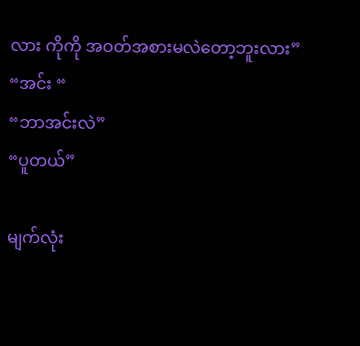လား ကိုကို အဝတ်အစားမလဲတော့ဘူးလား”
“အင်း “
“ဘာအင်းလဲ”
“ပူတယ်”

မျက်လုံး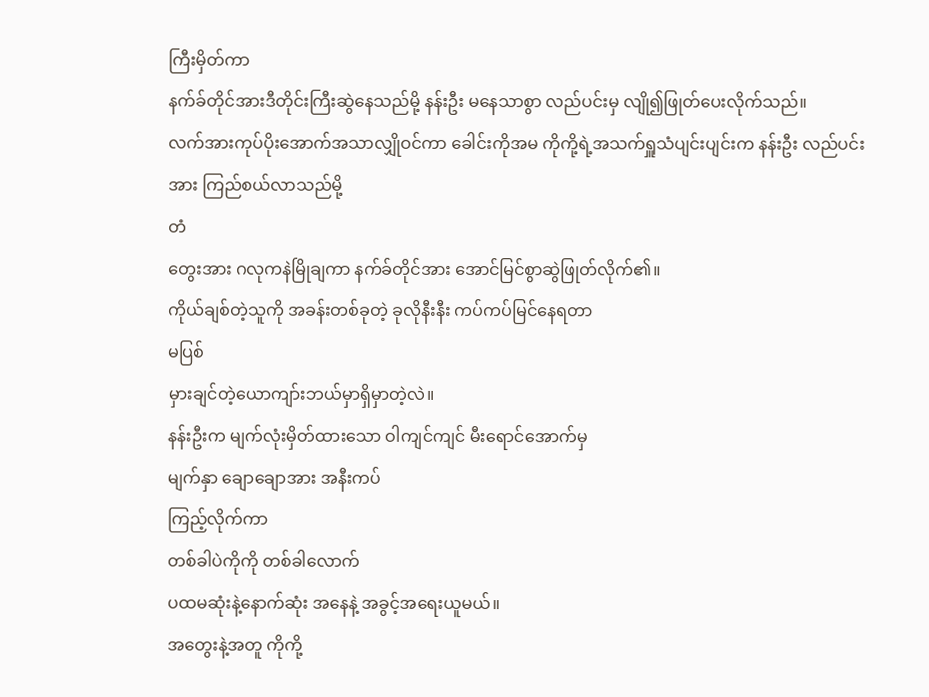ကြီးမှိတ်ကာ
နက်ခ်တိုင်အားဒီတိုင်းကြီးဆွဲနေသည်မို့ နန်းဦး မနေသာစွာ လည်ပင်းမှ လျို၍ဖြုတ်ပေးလိုက်သည်။
လက်အားကုပ်ပိုးအောက်အသာလျှိုဝင်ကာ ခေါင်းကိုအမ ကိုကို့ရဲ့အသက်ရှူသံပျင်းပျင်းက နန်းဦး လည်ပင်းအား ကြည်စယ်လာသည်မို့
တံ
တွေးအား ဂလုကနဲမြိုချကာ နက်ခ်တိုင်အား အောင်မြင်စွာဆွဲဖြုတ်လိုက်၏။
ကိုယ်ချစ်တဲ့သူကို အခန်းတစ်ခုတဲ့ ခုလိုနီးနီး ကပ်ကပ်မြင်နေရတာ
မပြစ်
မှားချင်တဲ့ယောကျာ်းဘယ်မှာရှိမှာတဲ့လဲ။
နန်းဦးက မျက်လုံးမှိတ်ထားသော ဝါကျင်ကျင် မီးရောင်အောက်မှ
မျက်နှာ ချောချောအား အနီးကပ်
ကြည့်လိုက်ကာ
တစ်ခါပဲကိုကို တစ်ခါလောက်
ပထမဆုံးနဲ့နောက်ဆုံး အနေနဲ့ အခွင့်အရေးယူမယ်။
အတွေးနဲ့အတူ ကိုကို့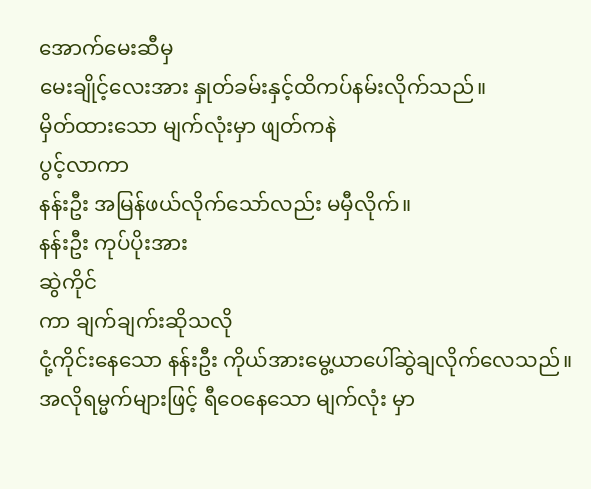အောက်မေးဆီမှ
မေးချိုင့်လေးအား နှုတ်ခမ်းနှင့်ထိကပ်နမ်းလိုက်သည်။
မှိတ်ထားသော မျက်လုံးမှာ ဖျတ်ကနဲ
ပွင့်လာကာ
နန်းဦး အမြန်ဖယ်လိုက်သော်လည်း မမှီလိုက်။
နန်းဦး ကုပ်ပိုးအား
ဆွဲကိုင်
ကာ ချက်ချက်းဆိုသလို
ငုံ့ကိုင်းနေသော နန်းဦး ကိုယ်အားမွေ့ယာပေါ်ဆွဲချလိုက်လေသည်။
အလိုရမ္မက်များဖြင့် ရီဝေနေသော မျက်လုံး မှာ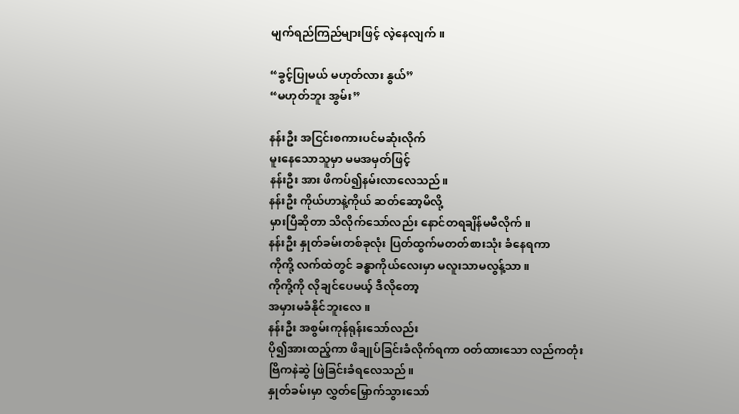မျက်ရည်ကြည်များဖြင့် လဲ့နေလျက်။

“ခွင့်ပြုမယ် မဟုတ်လား နွယ်”
“မဟုတ်ဘူး အွမ်း”

နန်းဦး အငြင်းစကားပင်မဆုံးလိုက်
မူးနေသောသူမှာ မမအမှတ်ဖြင့်
နန်းဦး အား ဖိကပ်၍နမ်းလာလေသည်။
နန်းဦး ကိုယ်ဟာနဲ့ကိုယ် ဆတ်ဆော့မိလို့
မှားပြီဆိုတာ သိလိုက်သော်လည်း နောင်တရချိန်မမီလိုက်။
နန်းဦး နှုတ်ခမ်းတစ်ခုလုံး ပြတ်ထွက်မတတ်စားသုံး ခံနေရကာ
ကိုကို့ လက်ထဲတွင် ခန္ဓာကိုယ်လေးမှာ မလူးသာမလွန့်သာ။
ကိုကို့ကို လိုချင်ပေမယ့် ဒီလိုတော့
အမှားမခံနိုင်ဘူးလေ။
နန်းဦး အစွမ်းကုန်ရုန်းသော်လည်း
ပို၍အားထည့်ကာ ဖိချုပ်ခြင်းခံလိုက်ရကာ ဝတ်ထားသော လည်ကတုံး
ဗြိကနဲဆွဲ ဖြဲခြင်းခံရလေသည်။
နှုတ်ခမ်းမှာ လွှတ်မြှောက်သွားသော်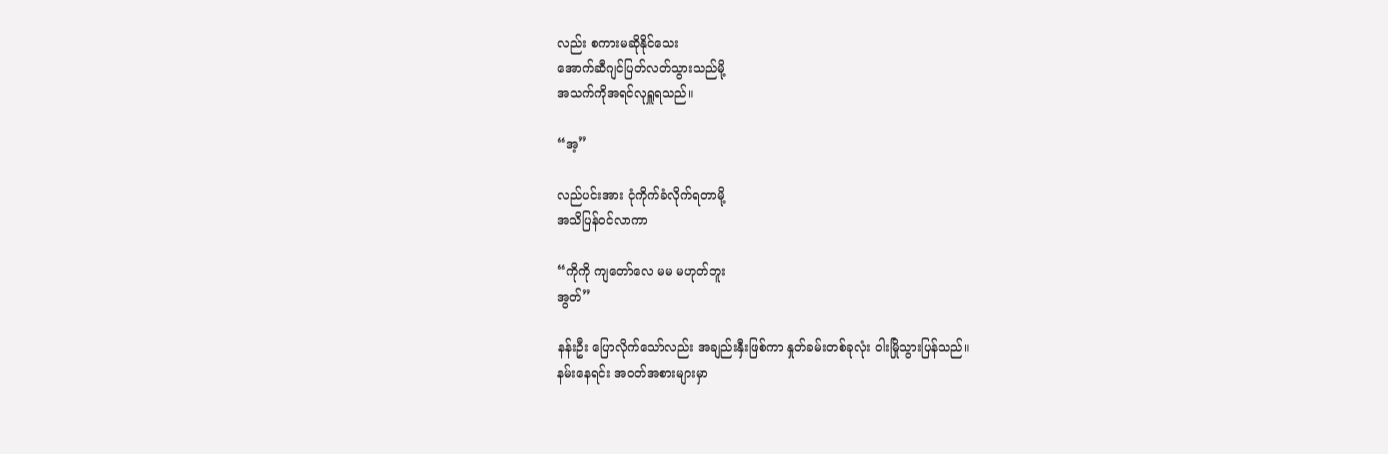လည်း စကားမဆိုနိုင်သေး
အောက်ဆီဂျင်ပြတ်လတ်သွားသည်မို့
အသက်ကိုအရင်လုရှူရသည်။

“အ့”

လည်ပင်းအား ငုံကိုက်ခံလိုက်ရတာမို့
အသိပြန်ဝင်လာကာ

“ကိုကို ကျတော်လေ မမ မဟုတ်ဘူး
အွတ်”

နန်းဦး ပြောလိုက်သော်လည်း အချည်းနှီးဖြစ်ကာ နှုတ်ခမ်းတစ်ခုလုံး ဝါးမြိုသွားပြန်သည်။
နမ်းနေရင်း အဝတ်အစားများမှာ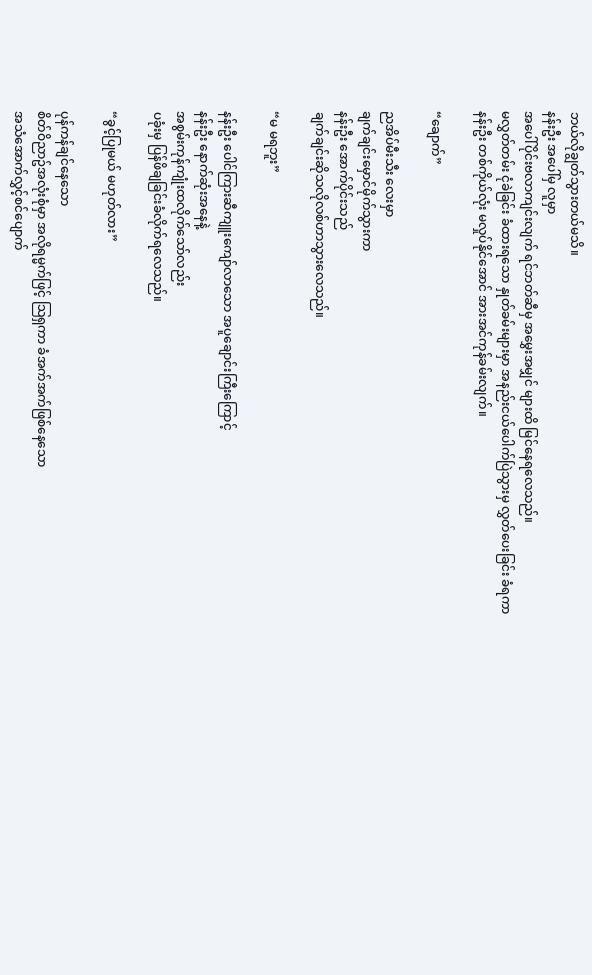ဘယ်လိုချွတ်သွားတယ်မသိ။
နန်းဦး အပေါ်မှ လူမှာ
အပေါ်ပိုင်းဗလာကျင်းလျက် ရင်ဘတ်ဆီမှ အမွှေးအမျှင် များထိ မြင်နေရလေသည်။
မလွှတ်တမ်း ငုံခဲခြင်း ခံထားရသော နှုတ်ခမ်းများမှာ အနည်းငယ်ပေါက်ပြဲသွားမှ လွှတ်ပေးခြင်း ခံရကာ
နန်းဦး တစ်ကိုယ်လုံး မလှုပ်နိုင်အောင် အားအင်ကုန်ခမ်းလျက်။

“ချောက်”

ညအိပ်မီးသီး လေးမှာ
ချက်ချင်းမှောင်မိုက်သွားကာ
နန်းဦး အောက်ပိုင်းသည်
ချက်ချင်းဆိုသလိုလစ်ဟာသွားလေသည်။

“မ မရဘူး”

နန်းဦး ပေါင်ကြားဆီကျူးကျော်လာသော အပူချောင်းကြီးကြောင့်
နန်းဦး နောက်ဆုံးအနေနဲ့
အစွမ်းကုန်ကျုံးထလိုက်သော်လည်း
ပခုံးမှ ပြန်ဖိချခြင်းခံလိုက်ရလေသည်။

“ခွင့်ပြုမယ် မဟုတ်လား”

ပုန်ကန်ချင်နေသော
စိတ်ဝိညာဥ်အလုံးစုံမှာ အလိုရမ္မက်ဖြင့် သြရှကာ ခံအက်အက်ဖြစ်နေသော
အသံအောက်လွှင့်စင်ပျောက်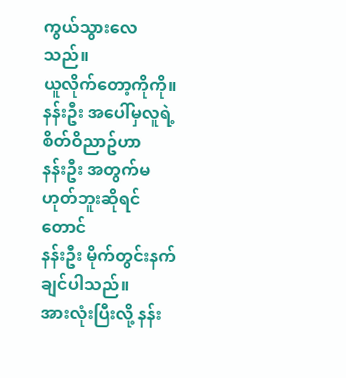ကွယ်သွားလေသည်။
ယူလိုက်တော့ကိုကို။
နန်းဦး အပေါ်မှလူရဲ့စိတ်ဝိညာဥ်ဟာ
နန်းဦး အတွက်မဟုတ်ဘူးဆိုရင်တောင်
နန်းဦး မိုက်တွင်းနက်ချင်ပါသည်။
အားလုံးပြီးလို့ နန်း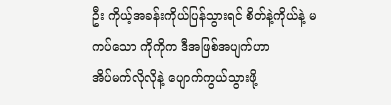ဦး ကိုယ့်အခန်းကိုယ်ပြန်သွားရင် စိတ်နဲ့ကိုယ်နဲ့ မကပ်သော ကိုကိုက ဒီအဖြစ်အပျက်ဟာ
အိပ်မက်လိုလိုနဲ့ ပျောက်ကွယ်သွားဖို့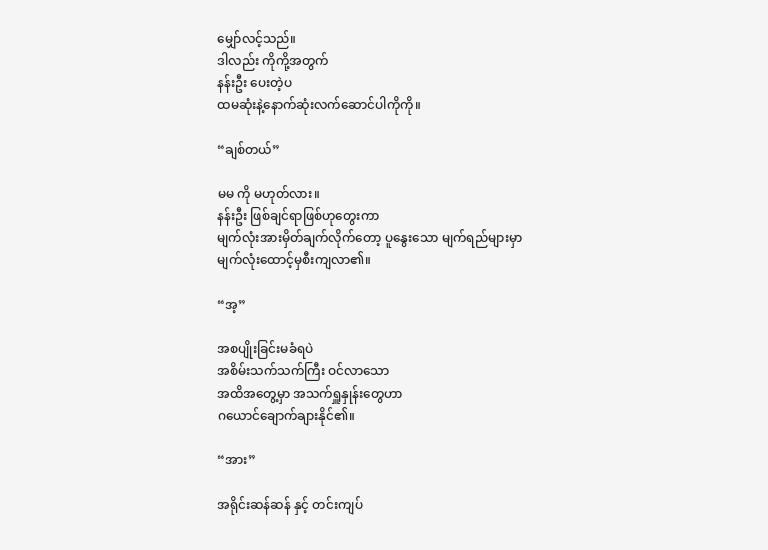မျှော်လင့်သည်။
ဒါလည်း ကိုကို့အတွက်
နန်းဦး ပေးတဲ့ပ
ထမဆုံးနဲ့နောက်ဆုံးလက်ဆောင်ပါကိုကို။

“ချစ်တယ်”

မမ ကို မဟုတ်လား။
နန်းဦး ဖြစ်ချင်ရာဖြစ်ဟုတွေးကာ
မျက်လုံးအားမှိတ်ချက်လိုက်တော့ ပူနွေးသော မျက်ရည်များမှာ
မျက်လုံးထောင့်မှစီးကျလာ၏။

“အ့”

အစပျိုးခြင်းမခံရပဲ
အစိမ်းသက်သက်ကြီး ဝင်လာသော
အထိအတွေ့မှာ အသက်ရှူနှုန်းတွေဟာ
ဂယောင်ချောက်ချားနိုင်၏။

“အား”

အရိုင်းဆန်ဆန် နှင့် တင်းကျပ်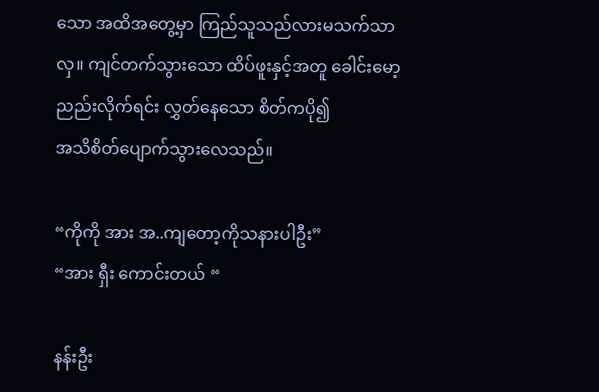သော အထိအတွေ့မှာ ကြည်သူသည်လားမသက်သာလှ။ ကျင်တက်သွားသော ထိပ်ဖူးနှင့်အတူ ခေါင်းမော့ ညည်းလိုက်ရင်း လွှတ်နေသော စိတ်ကပို၍
အသိစိတ်ပျောက်သွားလေသည်။

“ကိုကို အား အ..ကျတော့ကိုသနားပါဦး”
“အား ရှီး ကောင်းတယ် “

နန်းဦး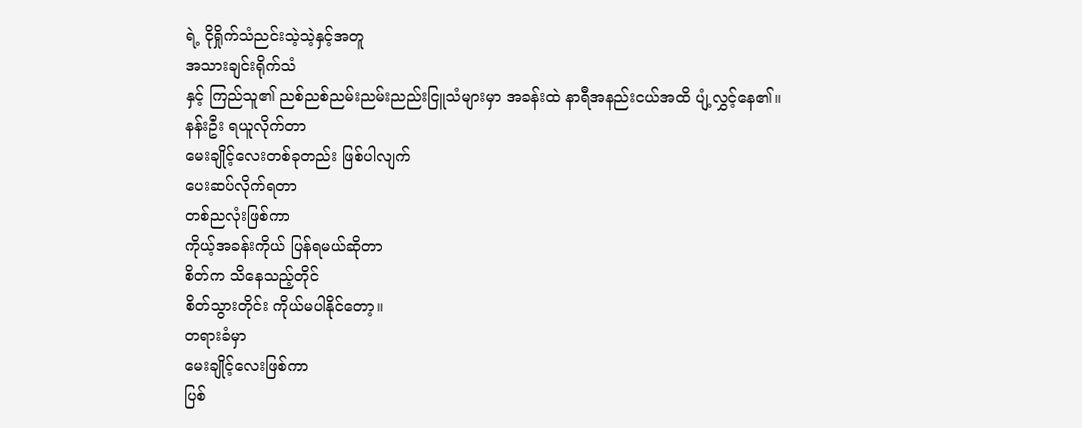ရဲ့ ငိုရှိုက်သံညင်းသဲ့သဲ့နှင့်အတူ
အသားချင်းရိုက်သံ
နှင့် ကြည်သူ၏ ညစ်ညစ်ညမ်းညမ်းညည်းငြူသံများမှာ အခန်းထဲ နာရီအနည်းငယ်အထိ ပျံ့လွှင့်နေ၏။
နန်းဦး ရယူလိုက်တာ
မေးချိုင့်လေးတစ်ခုတည်း ဖြစ်ပါလျက်
ပေးဆပ်လိုက်ရတာ
တစ်ညလုံးဖြစ်ကာ
ကိုယ့်အခန်းကိုယ် ပြန်ရမယ်ဆိုတာ
စိတ်က သိနေသည့်တိုင်
စိတ်သွားတိုင်း ကိုယ်မပါနိုင်တော့။
တရားခံမှာ
မေးချိုင့်လေးဖြစ်ကာ
ပြစ်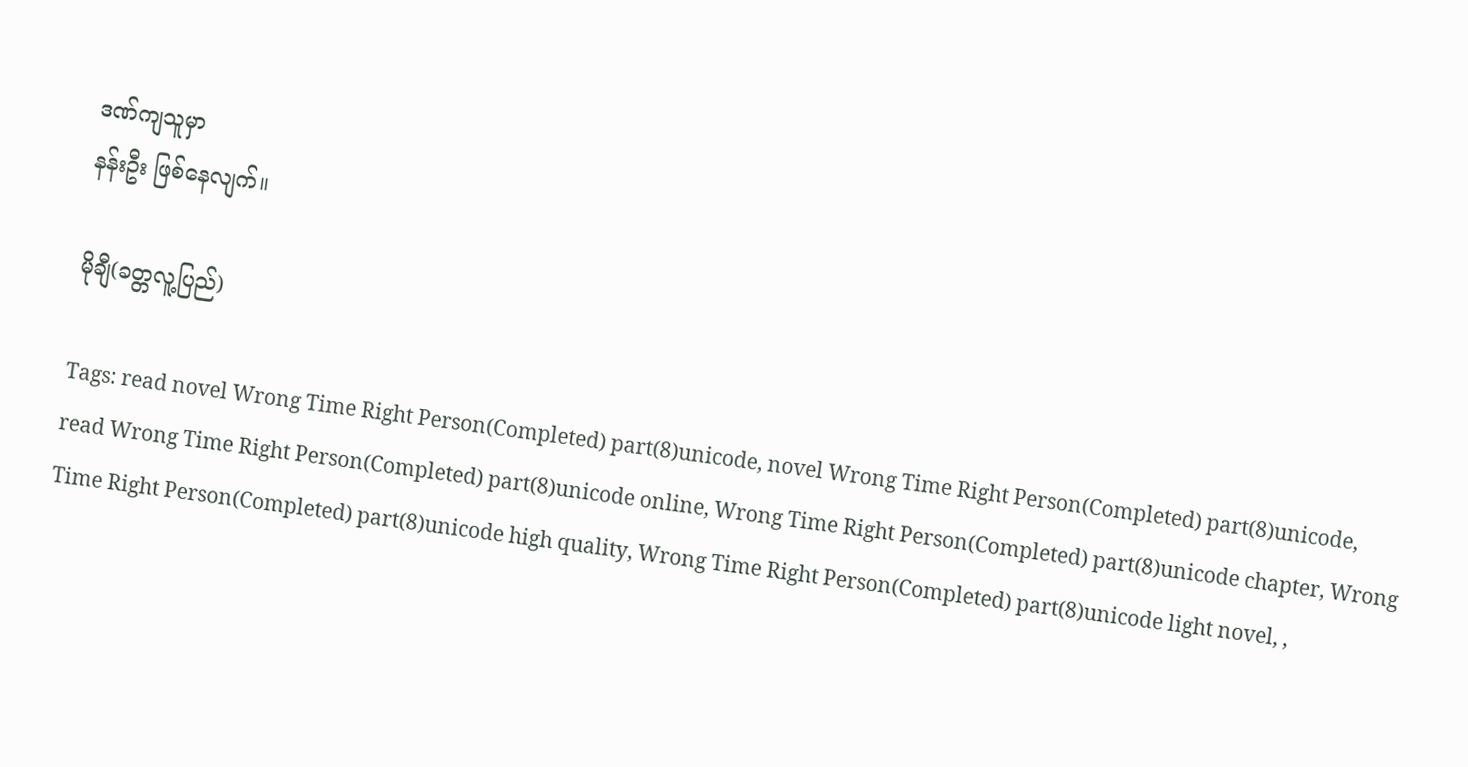ဒဏ်ကျသူမှာ
နန်းဦး ဖြစ်နေလျက်။

မိုချီ(ခတ္တလူ့ပြည်)

Tags: read novel Wrong Time Right Person(Completed) part(8)unicode, novel Wrong Time Right Person(Completed) part(8)unicode, read Wrong Time Right Person(Completed) part(8)unicode online, Wrong Time Right Person(Completed) part(8)unicode chapter, Wrong Time Right Person(Completed) part(8)unicode high quality, Wrong Time Right Person(Completed) part(8)unicode light novel, ,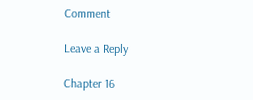Comment

Leave a Reply

Chapter 16